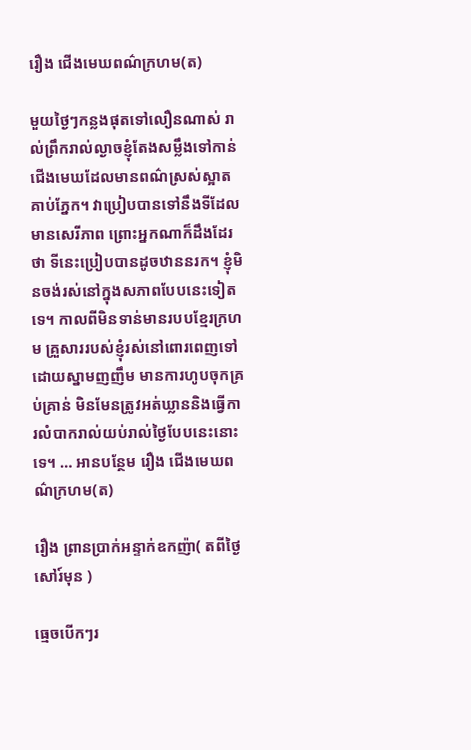រឿង ជើងមេឃពណ៌ក្រហម(ត)

មួយថ្ងៃៗកន្លងផុតទៅលឿនណាស់ រាល់ព្រឹករាល់ល្ងាចខ្ញុំតែងសម្លឹងទៅកាន់ជើងមេឃដែលមានពណ៌ស្រស់ស្អាតគាប់ភ្នែក។ វាប្រៀបបានទៅនឹងទីដែលមានសេរីភាព ព្រោះអ្នកណាក៏ដឹងដែរថា ទីនេះប្រៀបបានដូចឋាននរក។ ខ្ញុំមិនចង់រស់នៅក្នុងសភាពបែបនេះទៀតទេ។ កាលពីមិនទាន់មានរបបខ្មែរក្រហម គ្រួសាររបស់ខ្ញុំរស់នៅពោរពេញទៅដោយស្នាមញញឹម មានការហូបចុកគ្រប់គ្រាន់ មិនមែនត្រូវអត់ឃ្លាននិងធ្វើការលំបាករាល់យប់រាល់ថ្ងៃបែបនេះនោះទេ។ … អានបន្ថែម រឿង ជើងមេឃពណ៌ក្រហម(ត)

រឿង ព្រានប្រាក់អន្ទាក់ឧកញ៉ា( តពីថ្ងៃសៅរ៍មុន )

ធ្មេចបើកៗរ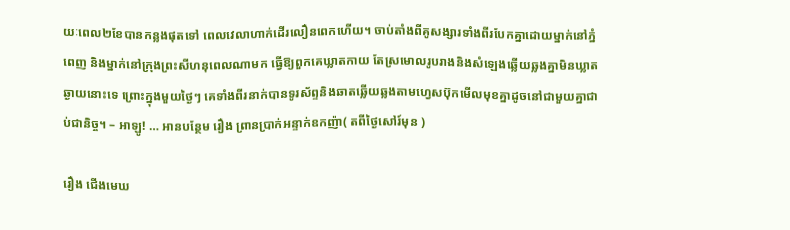យៈពេល២ខែបានកន្លងផុតទៅ ពេលវេលាហាក់ដើរលឿនពេកហើយ។ ចាប់តាំងពីគូសង្សារទាំងពីរបែកគ្នាដោយម្នាក់នៅភ្នំពេញ និងម្នាក់នៅក្រុងព្រះសីហនុពេលណាមក ធ្វើឱ្យពួកគេឃ្លាតកាយ តែស្រមោលរូបរាងនិងសំឡេងឆ្លើយឆ្លងគ្នាមិនឃ្លាតឆ្ងាយនោះទេ ព្រោះក្នុងមួយថ្ងៃៗ គេទាំងពីរនាក់បានទូរស័ព្ទនិងឆាតឆ្លើយឆ្លងតាមហ្វេសប៊ុកមើលមុខគ្នាដូចនៅជាមួយគ្នាជាប់ជានិច្ច។ – អាឡូ! … អានបន្ថែម រឿង ព្រានប្រាក់អន្ទាក់ឧកញ៉ា( តពីថ្ងៃសៅរ៍មុន )

រឿង ជើងមេឃ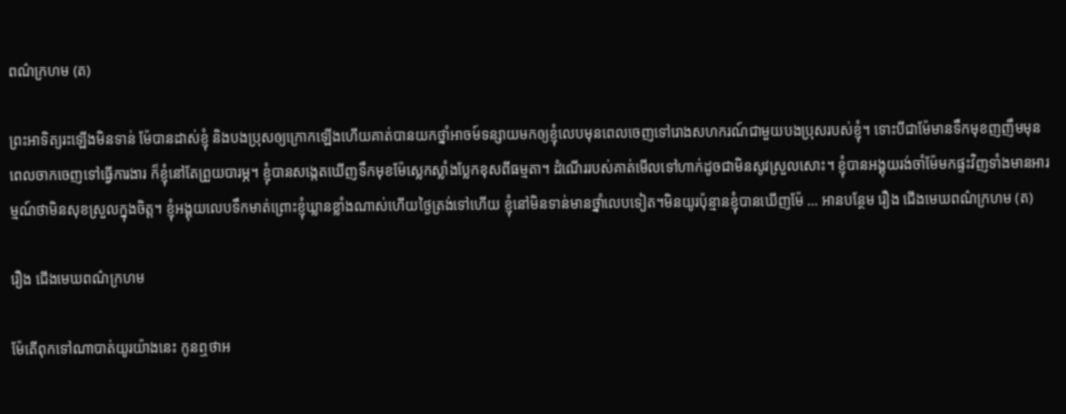ពណ៌ក្រហម (ត)

ព្រះអាទិត្យរះឡើងមិនទាន់ ម៉ែបានដាស់ខ្ញុំ និងបងប្រុសឲ្យក្រោកឡើងហើយគាត់បានយកថ្នាំអាចម៍ទន្សាយមកឲ្យខ្ញុំលេបមុនពេលចេញទៅរោងសហករណ៍ជាមួយបងប្រុសរបស់ខ្ញុំ។ ទោះបីជាម៉ែមានទឹកមុខញញឹមមុនពេលចាកចេញទៅធ្វើការងារ ក៏ខ្ញុំនៅតែព្រួយបារម្ភ។ ខ្ញុំបានសង្កេតឃើញទឹកមុខម៉ែស្លេកស្លាំងប្លែកខុសពីធម្មតា។ ដំណើររបស់គាត់មើលទៅហាក់ដូចជាមិនសូវស្រួលសោះ។ ខ្ញុំបានអង្គុយរង់ចាំម៉ែមកផ្ទះវិញទាំងមានអារម្មណ៍ថាមិនសុខស្រួលក្នុងចិត្ត។ ខ្ញុំអង្គុយលេបទឹកមាត់ព្រោះខ្ញុំឃ្លានខ្លាំងណាស់ហើយថ្ងៃត្រង់ទៅហើយ ខ្ញុំនៅមិនទាន់មានថ្នាំលេបទៀត។មិនយូរប៉ុន្មានខ្ញុំបានឃើញម៉ែ … អានបន្ថែម រឿង ជើងមេឃពណ៌ក្រហម (ត)

រឿង ជើងមេឃពណ៌ក្រហម

ម៉ែតើពុកទៅណាបាត់យូរយ៉ាងនេះ កូនឮថាអ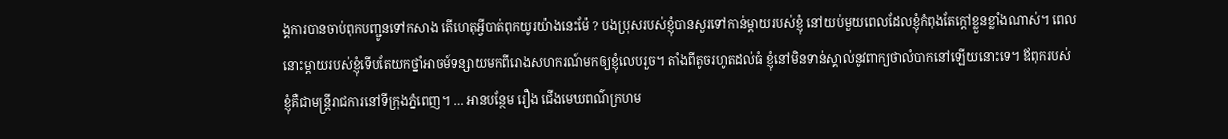ង្គការបានចាប់ពុកបញ្ជូនទៅកសាង តើហេតុអី្វបាត់ពុកយូរយ៉ាងនេះម៉ែ ? បងប្រុសរបស់ខ្ញុំបានសួរទៅកាន់ម្ដាយរបស់ខ្ញុំ នៅយប់មួយពេលដែលខ្ញុំកំពុងតែក្តៅខ្លួនខ្លាំងណាស់។ ពេលនោះម្ដាយរបស់ខ្ញុំទើបតែយកថ្នាំអាចម៍ទន្សាយមកពីរោងសហករណ៍មកឲ្យខ្ញុំលេបរួច។ តាំងពីតូចរហូតដល់ធំ ខ្ញុំនៅមិនទាន់ស្គាល់នូវពាក្យថាលំបាកនៅឡើយនោះទេ។ ឪពុករបស់ខ្ញុំគឺជាមន្ត្រីរាជការនៅទីក្រុងភ្នំពេញ។ … អានបន្ថែម រឿង ជើងមេឃពណ៌ក្រហម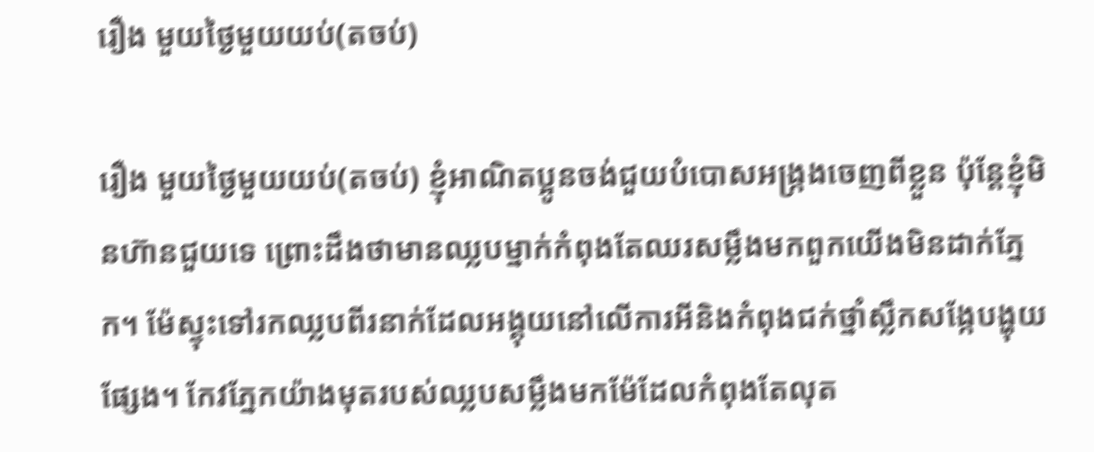រឿង មួយថ្ងៃមួយយប់(តចប់)

រឿង មួយថ្ងៃមួយយប់(តចប់) ខ្ញុំអាណិតប្អូនចង់ជួយបំបោសអង្ក្រងចេញពីខ្លួន ប៉ុន្តែខ្ញុំមិនហ៊ានជួយទេ ព្រោះដឹងថាមានឈ្លបម្នាក់កំពុងតែឈរសម្លឹងមកពួកយើងមិនដាក់ភ្នែក។ ម៉ែស្ទុះទៅរកឈ្លបពីរនាក់ដែលអង្គុយនៅលើការអីនិងកំពុងជក់ថ្នាំស្លឹកសង្កែបង្ហុយផ្សែង។ កែវភ្នែកយ៉ាងមុតរបស់ឈ្លបសម្លឹងមកម៉ែដែលកំពុងតែលុត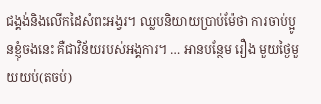ជង្គង់និងលើកដៃសំពះអង្វរ។ ឈ្លបនិយាយប្រាប់ម៉ែថា ការចាប់ប្អូនខ្ញុំចងនេះ គឺជាវិន័យរបស់អង្គការ។ … អានបន្ថែម រឿង មួយថ្ងៃមួយយប់(តចប់)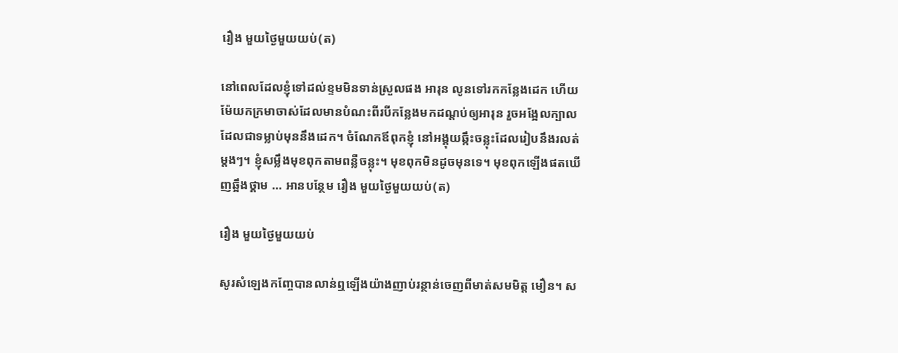រឿង មួយថ្ងៃមួយយប់(ត)

នៅពេលដែលខ្ញុំទៅដល់ខ្ទមមិនទាន់ស្រួលផង អារុន លូនទៅរកកន្លែងដេក ហើយម៉ែយកក្រមាចាស់ដែលមានបំណះពីរបីកន្លែងមកដណ្ដប់ឲ្យអារុន រួចអង្អែលក្បាលដែលជាទម្លាប់មុននឹងដេក។ ចំណែកឪពុកខ្ញុំ នៅអង្គុយឆ្កឹះចន្លុះដែលរៀបនឹងរលត់ម្ដងៗ។ ខ្ញុំសម្លឹងមុខពុកតាមពន្លឺចន្លុះ។ មុខពុកមិនដូចមុនទេ។ មុខពុកឡើងផតឃើញឆ្អឹងថ្គាម … អានបន្ថែម រឿង មួយថ្ងៃមួយយប់(ត)

រឿង មួយថ្ងៃមួយយប់

សូរសំឡេងកញ្ចែបានលាន់ឮឡើងយ៉ាងញាប់រន្ថាន់ចេញពីមាត់សមមិត្ត មឿន។ ស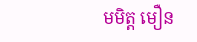មមិត្ត មឿន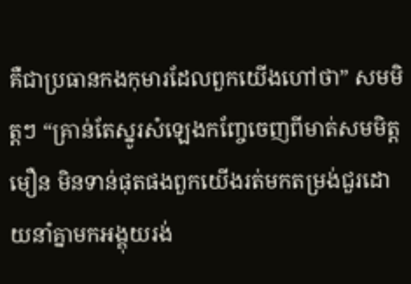គឺជាប្រធានកងកុមារដែលពួកយើងហៅថា” សមមិត្តៗ “គ្រាន់តែស្នូរសំឡេងកញ្ចែចេញពីមាត់សមមិត្ត មឿន មិនទាន់ផុតផងពួកយើងរត់មកតម្រង់ជួរដោយនាំគ្នាមកអង្គុយរង់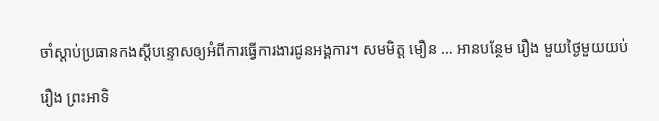ចាំស្ដាប់ប្រធានកងស្ដីបន្ទោសឲ្យអំពីការធ្វើការងារជូនអង្គការ។ សមមិត្ត មឿន … អានបន្ថែម រឿង មួយថ្ងៃមួយយប់

រឿង ព្រះអាទិ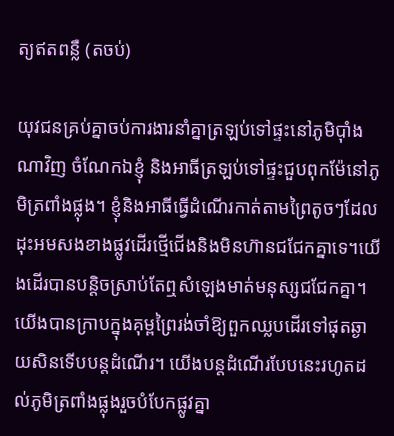ត្យឥតពន្លឺ (តចប់)

យុវជនគ្រប់គ្នាចប់ការងារនាំគ្នាត្រឡប់ទៅផ្ទះនៅភូមិប៉ាំងណាវិញ ចំណែកឯខ្ញុំ និងអាធីត្រឡប់ទៅផ្ទះជួបពុកម៉ែនៅភូមិត្រពាំងផ្លុង។ ខ្ញុំនិងអាធីធ្វើដំណើរកាត់តាមព្រៃតូចៗដែលដុះអមសងខាងផ្លូវដើរថ្មើជើងនិងមិនហ៊ានជជែកគ្នាទេ។យើងដើរបានបន្តិចស្រាប់តែឮសំឡេងមាត់មនុស្សជជែកគ្នា។ យើងបានក្រាបក្នុងគុម្ពព្រៃរង់ចាំឱ្យពួកឈ្លបដើរទៅផុតឆ្ងាយសិនទើបបន្តដំណើរ។ យើងបន្តដំណើរបែបនេះរហូតដល់ភូមិត្រពាំងផ្លុងរួចបំបែកផ្លូវគ្នា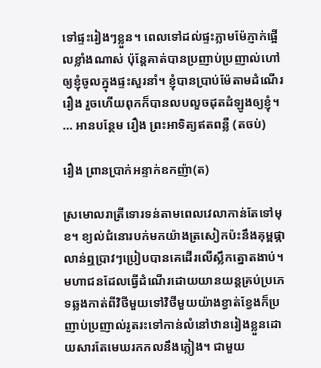ទៅផ្ទះរៀងៗខ្លួន។ ពេលទៅដល់ផ្ទះភ្លាមម៉ែភ្ញាក់ផ្អើលខ្លាំងណាស់ ប៉ុន្តែគាត់បានប្រញាប់ប្រញាល់ហៅឲ្យខ្ញុំចូលក្នុងផ្ទះសួរនាំ។ ខ្ញុំបានប្រាប់ម៉ែតាមដំណើររឿង រួចហើយពុកក៏បានលបលួចដុតដំឡូងឲ្យខ្ញុំ។ … អានបន្ថែម រឿង ព្រះអាទិត្យឥតពន្លឺ (តចប់)

រឿង ព្រានប្រាក់អន្ទាក់ឧកញ៉ា(ត)

ស្រមោលរាត្រីទោរទន់តាមពេលវេលាកាន់តែទៅមុខ។ ខ្យល់ជំនោរបក់មកយ៉ាងត្រសៀកប៉ះនឹងគុម្ពផ្កាលាន់ឮប្រាវៗប្រៀបបានគេដើរលើស្លឹកត្នោតងាប់។ មហាជនដែលធ្វើដំណើរដោយយានយន្តគ្រប់ប្រភេទឆ្លងកាត់ពីវិថីមួយទៅវិថីមួយយ៉ាងខ្វាត់ខ្វែងក៏ប្រញាប់ប្រញាល់រូតរះទៅកាន់លំនៅឋានរៀងខ្លួនដោយសារតែមេឃរកកលនឹងភ្លៀង។ ជាមួយ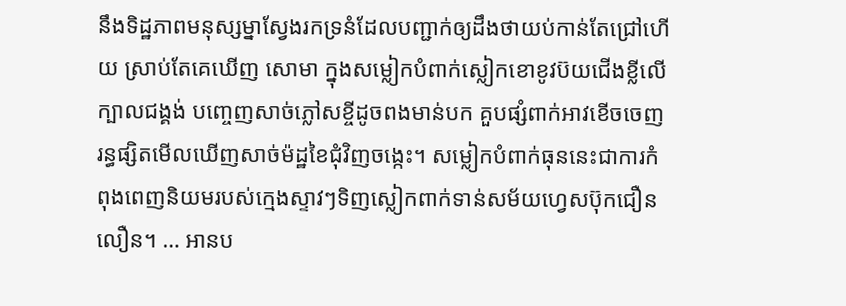នឹងទិដ្ឋភាពមនុស្សម្នាស្វែងរកទ្រនំដែលបញ្ជាក់ឲ្យដឹងថាយប់កាន់តែជ្រៅហើយ ស្រាប់តែគេឃើញ សោមា ក្នុងសម្លៀកបំពាក់ស្លៀកខោខូវប៊យជើងខ្លីលើក្បាលជង្គង់ បញ្ចេញសាច់ភ្លៅសខ្ចីដូចពងមាន់បក គួបផ្សំពាក់អាវខើចចេញរន្ធផ្សិតមើលឃើញសាច់ម៉ដ្ឋខៃជុំវិញចង្កេះ។ សម្លៀកបំពាក់ធុននេះជាការកំពុងពេញនិយមរបស់ក្មេងស្ទាវៗទិញស្លៀកពាក់ទាន់សម័យហ្វេសប៊ុកជឿនលឿន។ … អានប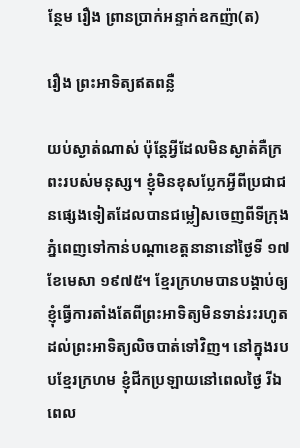ន្ថែម រឿង ព្រានប្រាក់អន្ទាក់ឧកញ៉ា(ត)

រឿង ព្រះអាទិត្យឥតពន្លឺ

យប់ស្ងាត់ណាស់ ប៉ុន្តែអ្វីដែលមិនស្ងាត់គឺក្រពះរបស់មនុស្ស។ ខ្ញុំមិនខុសប្លែកអ្វីពីប្រជាជនផ្សេងទៀតដែលបានជម្លៀសចេញពីទីក្រុងភ្នំពេញទៅកាន់បណ្ដាខេត្តនានានៅថ្ងៃទី ១៧ខែមេសា ១៩៧៥។ ខ្មែរក្រហមបានបង្គាប់ឲ្យខ្ញុំធ្វើការតាំងតែពីព្រះអាទិត្យមិនទាន់រះរហូតដល់ព្រះអាទិត្យលិចបាត់ទៅវិញ។ នៅក្នុងរបបខ្មែរក្រហម ខ្ញុំជីកប្រឡាយនៅពេលថ្ងៃ រីឯពេល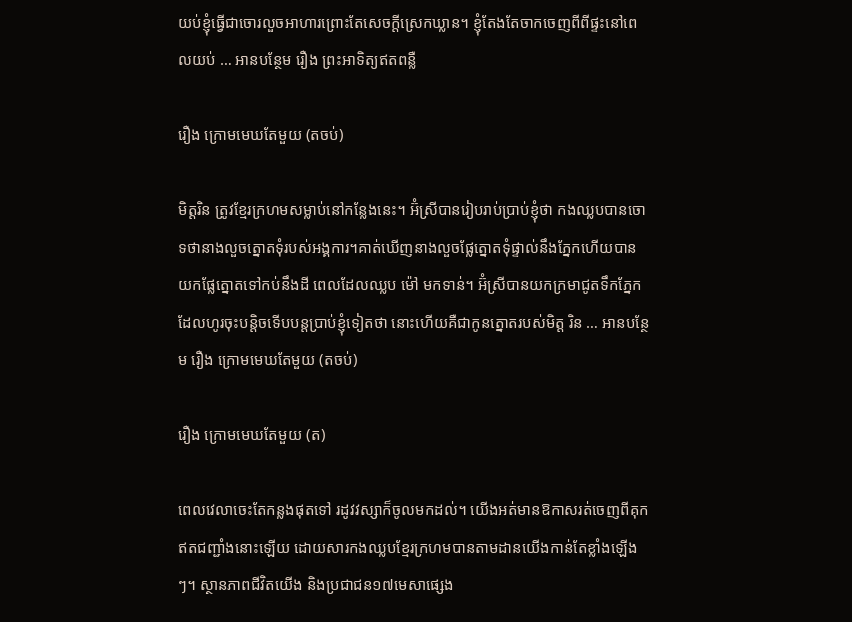យប់ខ្ញុំធ្វើជាចោរលួចអាហារព្រោះតែសេចក្តីស្រេកឃ្លាន។ ខ្ញុំតែងតែចាកចេញពីពីផ្ទះនៅពេលយប់ … អានបន្ថែម រឿង ព្រះអាទិត្យឥតពន្លឺ

រឿង ក្រោមមេឃតែមួយ (តចប់)

មិត្តរិន ត្រូវខ្មែរក្រហមសម្លាប់នៅកន្លែងនេះ។ អ៊ំស្រីបានរៀបរាប់ប្រាប់ខ្ញុំថា កងឈ្លបបានចោទថានាងលួចត្នោតទុំរបស់អង្គការ។គាត់ឃើញនាងលួចផ្លែត្នោតទុំផ្ទាល់នឹងភ្នែកហើយបានយកផ្លែត្នោតទៅកប់នឹងដី ពេលដែលឈ្លប ម៉ៅ មកទាន់។ អ៊ំស្រីបានយកក្រមាជូតទឹកភ្នែកដែលហូរចុះបន្តិចទើបបន្តប្រាប់ខ្ញុំទៀតថា នោះហើយគឺជាកូនត្នោតរបស់មិត្ត រិន … អានបន្ថែម រឿង ក្រោមមេឃតែមួយ (តចប់)

រឿង ក្រោមមេឃតែមួយ (ត)

ពេលវេលាចេះតែកន្លងផុតទៅ រដូវវស្សាក៏ចូលមកដល់។ យើងអត់មានឱកាសរត់ចេញពីគុកឥតជញ្ជាំងនោះឡើយ ដោយសារកងឈ្លបខ្មែរក្រហមបានតាមដានយើងកាន់តែខ្លាំងឡើងៗ។ ស្ថានភាពជីវិតយើង និងប្រជាជន១៧មេសាផ្សេង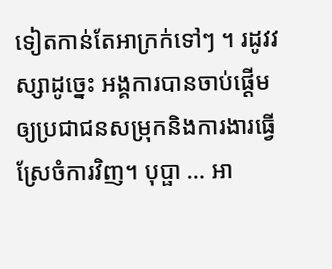ទៀតកាន់តែអាក្រក់ទៅៗ ។ រដូវវស្សាដូច្នេះ អង្គការបានចាប់ផ្ដើមឲ្យប្រជាជនសម្រុកនិងការងារធ្វើស្រែចំការវិញ។ បុប្ផា … អា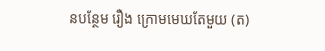នបន្ថែម រឿង ក្រោមមេឃតែមួយ (ត)